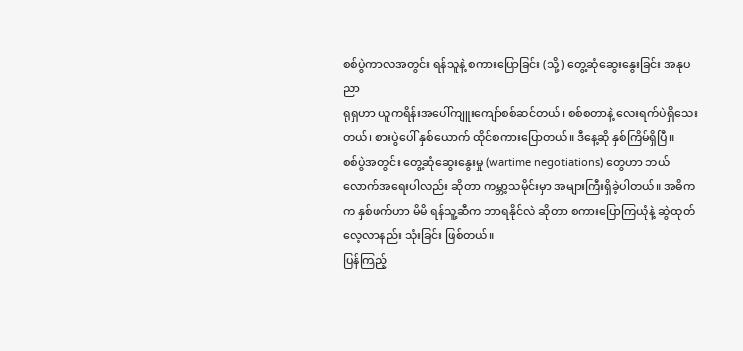စစ်ပွဲကာလအတွင်း ရန်သူနဲ့ စကားပြောခြင်း (သို့) တွေ့ဆုံဆွေးနွေးခြင်း အနုပညာ
ရုရှဟာ ယူကရိန်းအပေါ်ကျူးကျော်စစ်ဆင်တယ်၊ စစ်စတာနဲ့ လေးရက်ပဲရှိသေးတယ်၊ စားပွဲပေါ် နှစ်ယောက် ထိုင်စကားပြောတယ်။ ဒီနေ့ဆို နှစ်ကြိမ်ရှိပြီ။
စစ်ပွဲအတွင်း တွေ့ဆုံဆွေးနွေးမှု (wartime negotiations) တွေဟာ ဘယ်လောက်အရေးပါလည်း ဆိုတာ ကမ္ဘာ့သမိုင်းမှာ အများကြီးရှိခဲ့ပါတယ်။ အဓိက က နှစ်ဖက်ဟာ မိမိ ရန်သူ့ဆီက ဘာရနိုင်လဲ ဆိုတာ စကားပြောကြယုံနဲ့ ဆွဲထုတ်လေ့လာနည်း သုံးခြင်း ဖြစ်တယ်။
ပြန်ကြည့်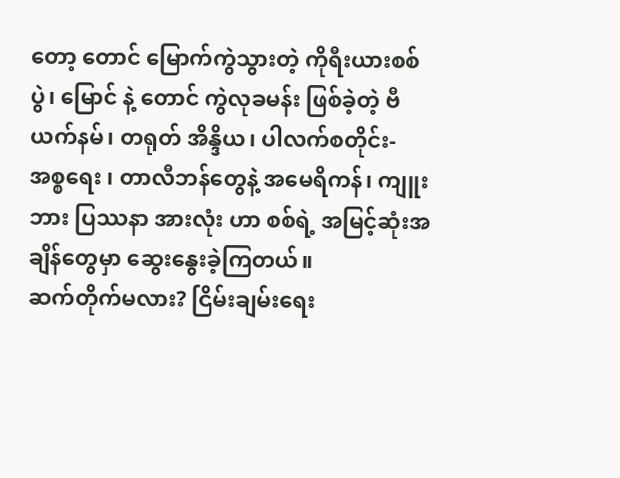တော့ တောင် မြောက်ကွဲသွားတဲ့ ကိုရီးယားစစ်ပွဲ၊ မြောင် နဲ့ တောင် ကွဲလုခမန်း ဖြစ်ခဲ့တဲ့ ဗီယက်နမ်၊ တရုတ် အိန္ဒိယ၊ ပါလက်စတိုင်း- အစ္စရေး ၊ တာလီဘန်တွေနဲ့ အမေရိကန်၊ ကျူးဘား ပြဿနာ အားလုံး ဟာ စစ်ရဲ့ အမြင့်ဆုံးအချိန်တွေမှာ ဆွေးနွေးခဲ့ကြတယ်။
ဆက်တိုက်မလား? ငြိမ်းချမ်းရေး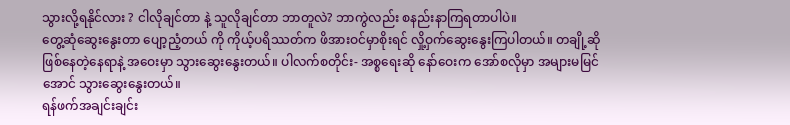သွားလို့ရနိုင်လား ? ငါလိုချင်တာ နဲ့ သူလိုချင်တာ ဘာတူလဲ? ဘာကွဲလည်း စနည်းနာကြရတာပါပဲ။
တွေ့ဆုံဆွေးနွေးတာ ပျော့ညံ့တယ် ကို ကိုယ့်ပရိဿတ်က ဖိအားဝင်မှာစိုးရင် လှို့ဝှက်ဆွေးနွေးကြပါတယ်။ တချို့ဆို ဖြစ်နေတဲ့နေရာနဲ့ အဝေးမှာ သွားဆွေးနွေးတယ်။ ပါလက်စတိုင်း- အစ္စရေးဆို နော်ဝေးက အော်စလိုမှာ အများမမြင်အောင် သွားဆွေးနွေးတယ်။
ရန်ဖက်အချင်းချင်း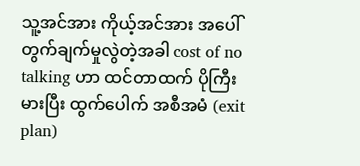သူ့အင်အား ကိုယ့်အင်အား အပေါ် တွက်ချက်မှုလွဲတဲ့အခါ cost of no talking ဟာ ထင်တာထက် ပိုကြီးမားပြီး ထွက်ပေါက် အစီအမံ (exit plan)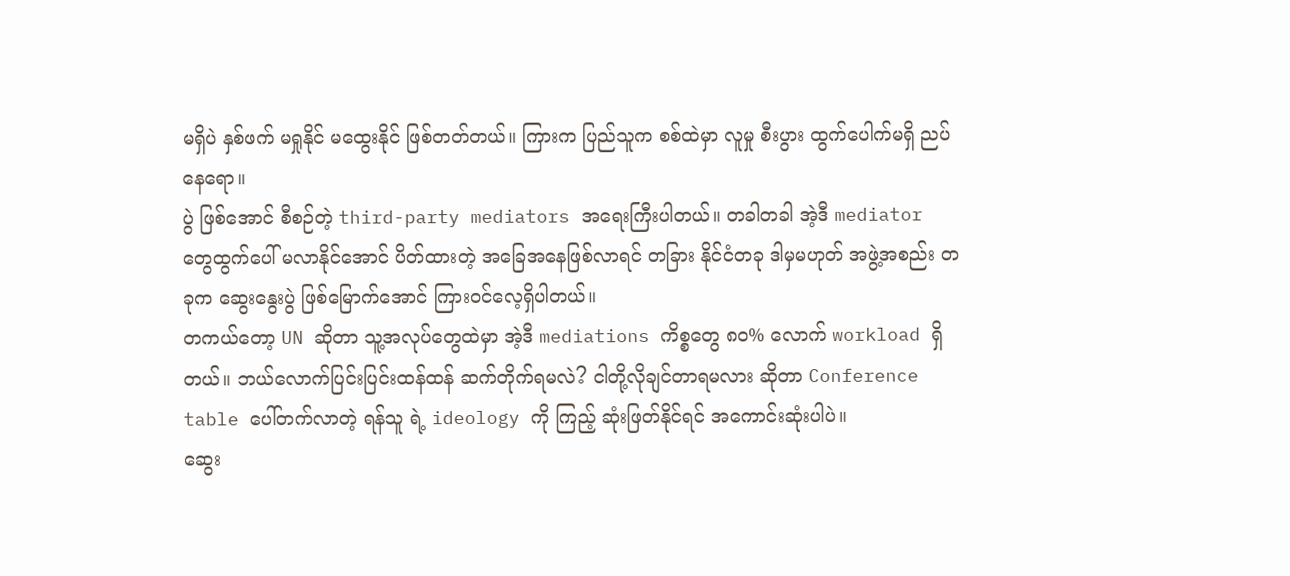မရှိပဲ နှစ်ဖက် မရှုနိုင် မထွေးနိုင် ဖြစ်တတ်တယ်။ ကြားက ပြည်သူက စစ်ထဲမှာ လူမှု စီးပွား ထွက်ပေါက်မရှိ ညပ်နေရော။
ပွဲ ဖြစ်အောင် စီစဉ်တဲ့ third-party mediators အရေးကြီးပါတယ်။ တခါတခါ အဲ့ဒီ mediator တွေထွက်ပေါ် မလာနိုင်အောင် ပိတ်ထားတဲ့ အခြေအနေဖြစ်လာရင် တခြား နိုင်ငံတခု ဒါမှမဟုတ် အဖွဲ့အစည်း တခုက ဆွေးနွေးပွဲ ဖြစ်မြောက်အောင် ကြားဝင်လေ့ရှိပါတယ်။
တကယ်တော့ UN ဆိုတာ သူ့အလုပ်တွေထဲမှာ အဲ့ဒီ mediations ကိစ္စတွေ ၈၀% လောက် workload ရှိတယ်။ ဘယ်လောက်ပြင်းပြင်းထန်ထန် ဆက်တိုက်ရမလဲ? ငါတို့လိုချင်တာရမလား ဆိုတာ Conference table ပေါ်တက်လာတဲ့ ရန်သူ ရဲ့ ideology ကို ကြည့် ဆုံးဖြတ်နိုင်ရင် အကောင်းဆုံးပါပဲ။
ဆွေး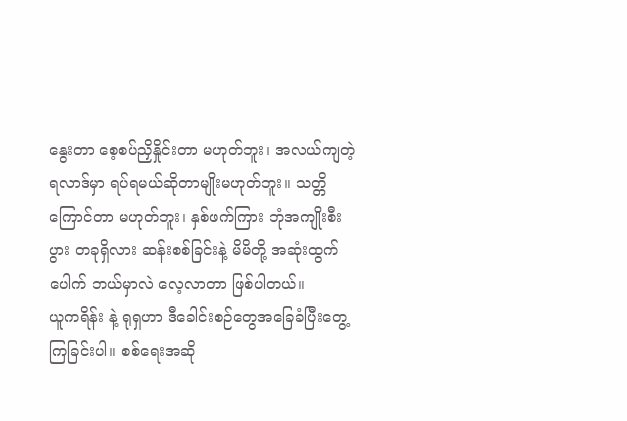နွေးတာ စေ့စပ်ညှိနှိုင်းတာ မဟုတ်ဘူး၊ အလယ်ကျတဲ့ရလာဒ်မှာ ရပ်ရမယ်ဆိုတာမျိုးမဟုတ်ဘူး။ သတ္တိကြောင်တာ မဟုတ်ဘူး၊ နှစ်ဖက်ကြား ဘုံအကျိုးစီးပွား တခုရှိလား ဆန်းစစ်ခြင်းနဲ့ မိမိတို့ အဆုံးထွက်ပေါက် ဘယ်မှာလဲ လေ့လာတာ ဖြစ်ပါတယ်။
ယူကရိန်း နဲ့ ရုရှဟာ ဒီခေါင်းစဉ်တွေအခြေခံပြီးတွေ့ကြခြင်းပါ။ စစ်ရေးအဆို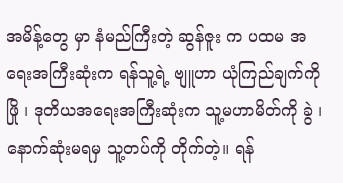အမိန့်တွေ မှာ နံမည်ကြီးတဲ့ ဆွန်ဇူး က ပထမ အရေးအကြီးဆုံးက ရန်သူ့ရဲ့ ဗျူဟာ ယုံကြည်ချက်ကို ဖြို ၊ ဒုတိယအရေးအကြီးဆုံးက သူ့မဟာမိတ်ကို ခွဲ ၊ နောက်ဆုံးမရမှ သူ့တပ်ကို တိုက်တဲ့။ ရန်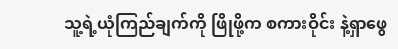သူ့ရဲ့ယုံကြည်ချက်ကို ဖြိုဖို့က စကားဝိုင်း နဲ့ရှာဖွေ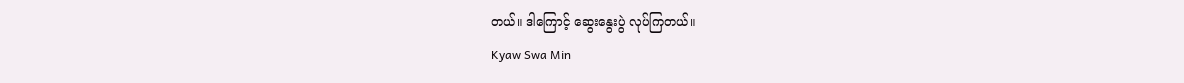တယ်။ ဒါကြောင့် ဆွေးနွေးပွဲ လုပ်ကြတယ်။
Kyaw Swa Min